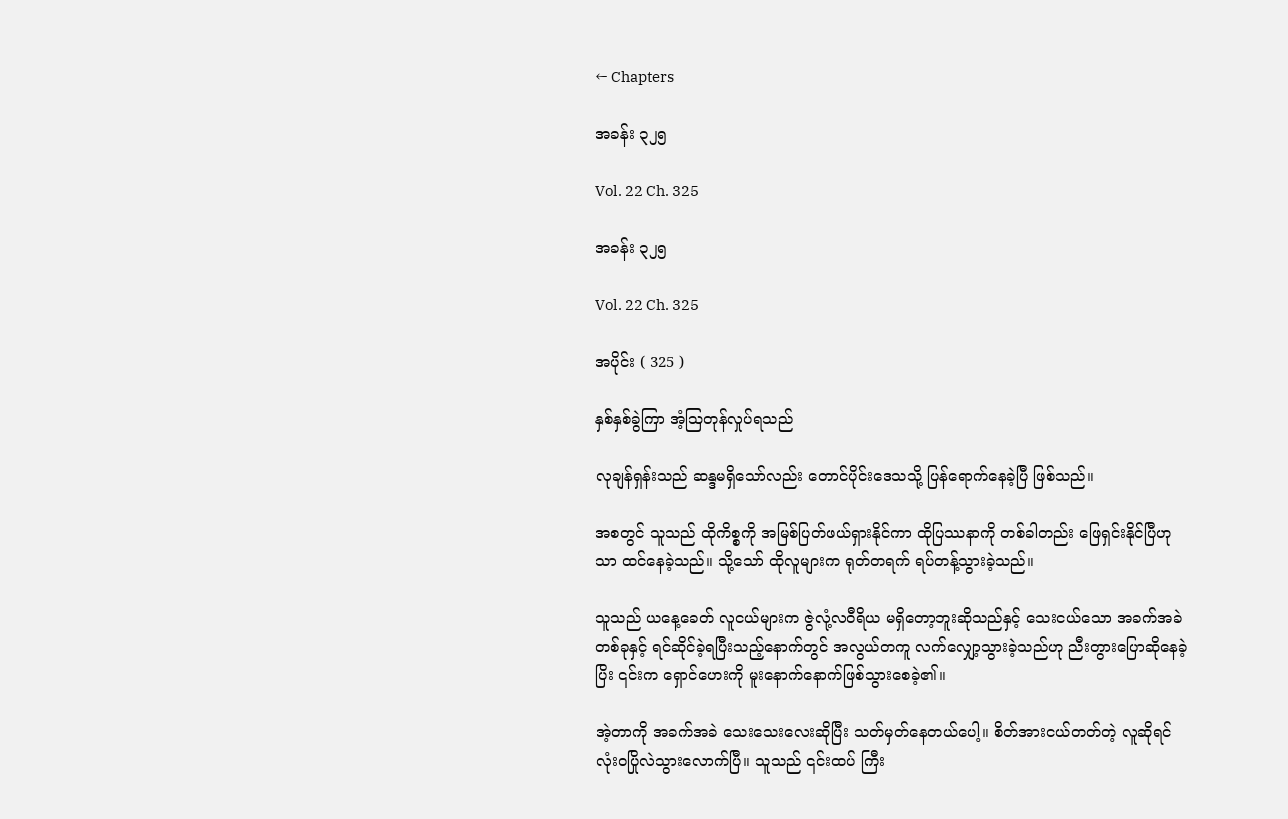← Chapters

အခန်း ၃၂၅

Vol. 22 Ch. 325

အခန်း ၃၂၅

Vol. 22 Ch. 325

အပိုင်း ( 325 )

နှစ်နှစ်ခွဲကြာ အံ့ဩတုန်လှုပ်ရသည်

လုချန်ရှန်းသည် ဆန္ဒမရှိသော်လည်း တောင်ပိုင်းဒေသသို့ ပြန်ရောက်နေခဲ့ပြီ ဖြစ်သည်။

အစတွင် သူသည် ထိုကိစ္စကို အမြစ်ပြတ်ဖယ်ရှားနိုင်ကာ ထိုပြဿနာကို တစ်ခါတည်း ဖြေရှင်းနိုင်ပြီဟုသာ ထင်နေခဲ့သည်။ သို့သော် ထိုလူများက ရုတ်တရက် ရပ်တန့်သွားခဲ့သည်။

သူသည် ယနေ့ခေတ် လူငယ်များက ဇွဲလုံ့လဝီရိယ မရှိတော့ဘူးဆိုသည်နှင့် သေးငယ်သော အခက်အခဲတစ်ခုနှင့် ရင်ဆိုင်ခဲ့ရပြီးသည့်နောက်တွင် အလွယ်တကူ လက်လျှော့သွားခဲ့သည်ဟု ညီးတွားပြောဆိုနေခဲ့ပြိး ၎င်းက ရှောင်ဟေးကို မူးနောက်နောက်ဖြစ်သွားစေခဲ့၏။

အဲ့တာကို အခက်အခဲ သေးသေးလေးဆိုပြီး သတ်မှတ်နေတယ်ပေါ့။ စိတ်အားငယ်တတ်တဲ့ လူဆိုရင် လုံးဝပြိုလဲသွားလောက်ပြီ။ သူသည် ၎င်းထပ် ကြီး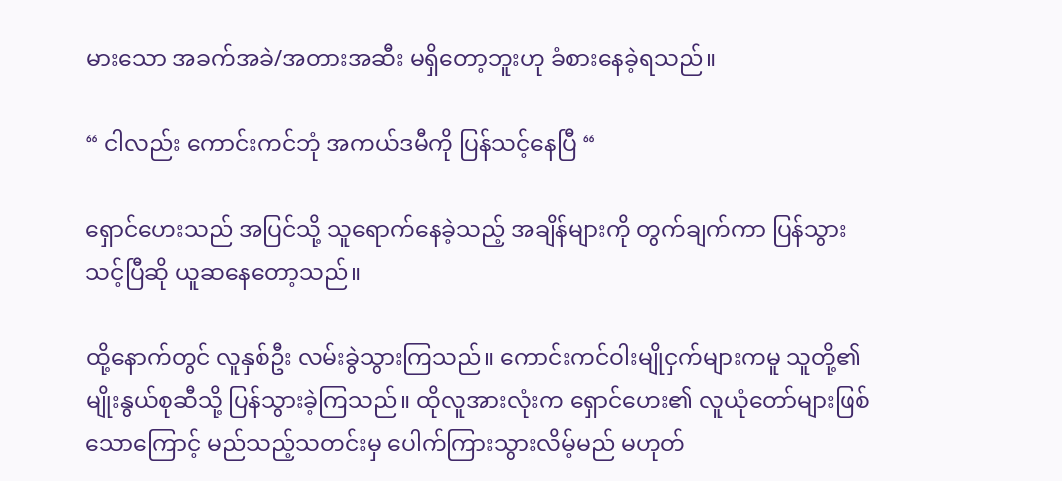မားသော အခက်အခဲ/အတားအဆီး မရှိတော့ဘူးဟု ခံစားနေခဲ့ရသည်။

“ ငါလည်း ကောင်းကင်ဘုံ အကယ်ဒမီကို ပြန်သင့်နေပြီ “

ရှောင်ဟေးသည် အပြင်သို့ သူရောက်နေခဲ့သည့် အချိန်များကို တွက်ချက်ကာ ပြန်သွားသင့်ပြီဆို ယူဆနေတော့သည်။

ထို့နောက်တွင် လူနှစ်ဦး လမ်းခွဲသွားကြသည်။ ကောင်းကင်ဝါးမျိုငှက်များကမူ သူတို့၏ မျိုးနွယ်စုဆီသို့ ပြန်သွားခဲ့ကြသည်။ ထိုလူအားလုံးက ရှောင်ဟေး၏ လူယုံတော်များဖြစ်သောကြောင့် မည်သည့်သတင်းမှ ပေါက်ကြားသွားလိမ့်မည် မဟုတ်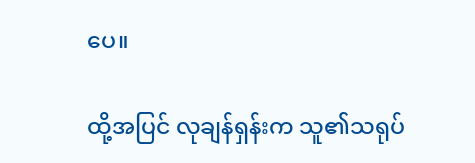ပေ။

ထို့အပြင် လုချန်ရှန်းက သူ၏သရုပ်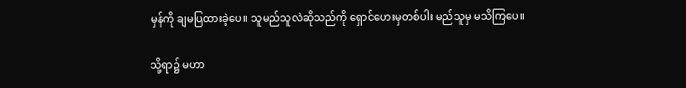မှန်ကို ချမပြထားခဲ့ပေ။ သူမည်သူလဲဆိုသည်ကို ရှောင်ဟေးမှတစ်ပါး မည်သူမှ မသိကြပေ။

သို့ရာ၌ မဟာ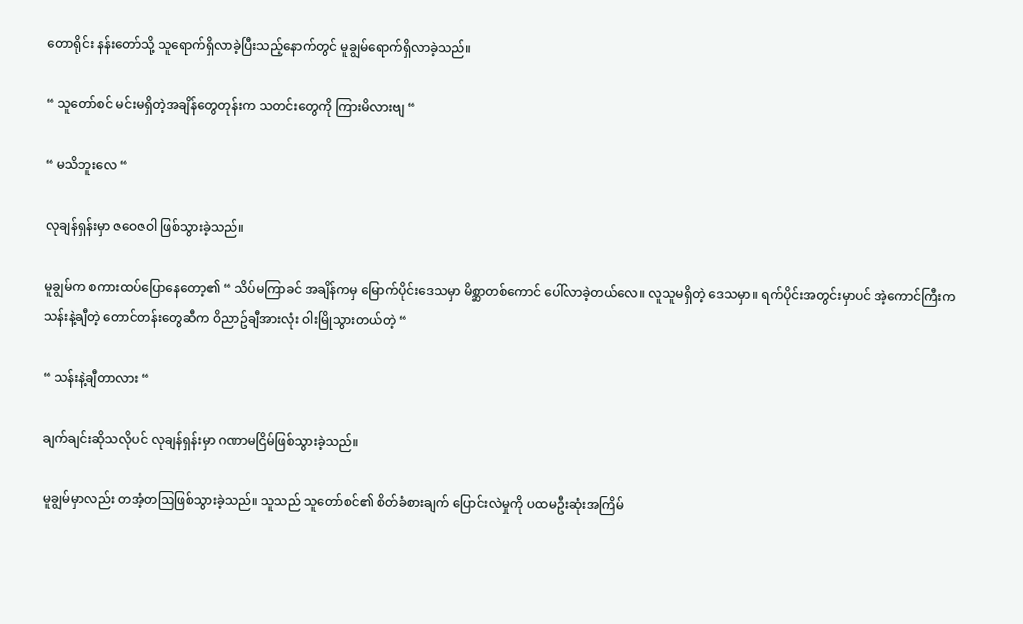တောရိုင်း နန်းတော်သို့ သူရောက်ရှိလာခဲ့ပြီးသည့်နောက်တွင် မူချွမ်ရောက်ရှိလာခဲ့သည်။

“ သူတော်စင် မင်းမရှိတဲ့အချိန်တွေတုန်းက သတင်းတွေကို ကြားမိလားဗျ “

“ မသိဘူးလေ “

လုချန်ရှန်းမှာ ဇဝေဇဝါ ဖြစ်သွားခဲ့သည်။

မူချွမ်က စကားထပ်ပြောနေတော့၏ “ သိပ်မကြာခင် အချိန်ကမှ မြောက်ပိုင်းဒေသမှာ မိစ္ဆာတစ်ကောင် ပေါ်လာခဲ့တယ်လေ။ လူသူမရှိတဲ့ ဒေသမှာ။ ရက်ပိုင်းအတွင်းမှာပင် အဲ့ကောင်ကြီးက သန်းနဲ့ချီတဲ့ တောင်တန်းတွေဆီက ဝိညာဥ်ချီအားလုံး ဝါးမြိုသွားတယ်တဲ့ “

“ သန်းနဲ့ချီတာလား “

ချက်ချင်းဆိုသလိုပင် လုချန်ရှန်းမှာ ဂဏာမငြိမ်ဖြစ်သွားခဲ့သည်။

မူချွမ်မှာလည်း တအံ့တဩဖြစ်သွားခဲ့သည်။ သူသည် သူတော်စင်၏ စိတ်ခံစားချက် ပြောင်းလဲမှုကို ပထမဦးဆုံးအကြိမ်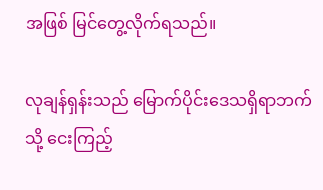အဖြစ် မြင်တွေ့လိုက်ရသည်။

လုချန်ရှန်းသည် မြောက်ပိုင်းဒေသရှိရာဘက်သို့ ငေးကြည့်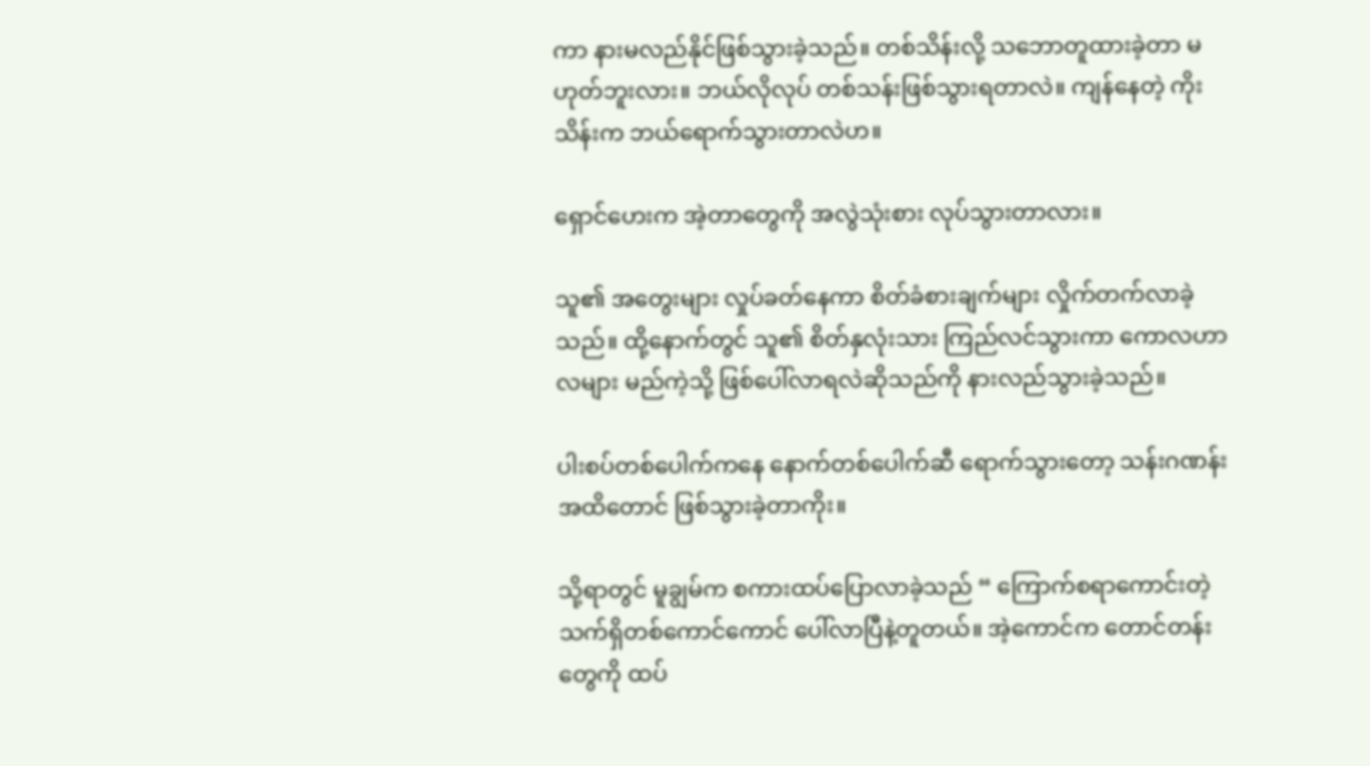ကာ နားမလည်နိုင်ဖြစ်သွားခဲ့သည်။ တစ်သိန်းလို့ သဘောတူထားခဲ့တာ မဟုတ်ဘူးလား။ ဘယ်လိုလုပ် တစ်သန်းဖြစ်သွားရတာလဲ။ ကျန်နေတဲ့ ကိုးသိန်းက ဘယ်ရောက်သွားတာလဲဟ။

ရှောင်ဟေးက အဲ့တာတွေကို အလွဲသုံးစား လုပ်သွားတာလား။

သူ၏ အတွေးများ လှုပ်ခတ်နေကာ စိတ်ခံစားချက်များ လှိုက်တက်လာခဲ့သည်။ ထို့နောက်တွင် သူ၏ စိတ်နှလုံးသား ကြည်လင်သွားကာ ကောလဟာလများ မည်ကဲ့သို့ ဖြစ်ပေါ်လာရလဲဆိုသည်ကို နားလည်သွားခဲ့သည်။

ပါးစပ်တစ်ပေါက်ကနေ နောက်တစ်ပေါက်ဆီ ရောက်သွားတော့ သန်းဂဏန်းအထိတောင် ဖြစ်သွားခဲ့တာကိုး။

သို့ရာတွင် မူချွမ်က စကားထပ်ပြောလာခဲ့သည် “ ကြောက်စရာကောင်းတဲ့ သက်ရှိတစ်ကောင်ကောင် ပေါ်လာပြီနဲ့တူတယ်။ အဲ့ကောင်က တောင်တန်းတွေကို ထပ်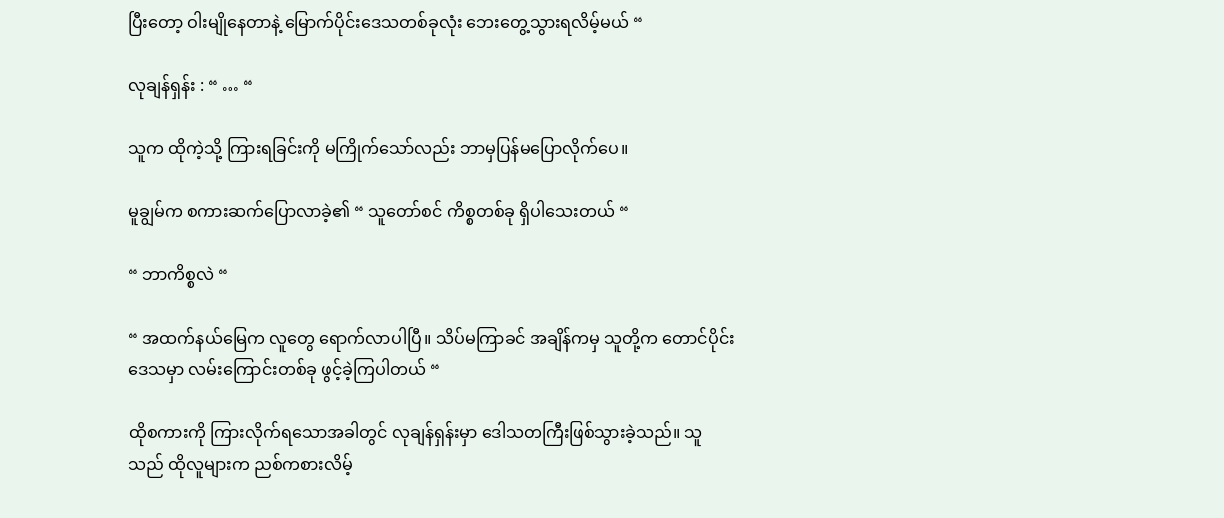ပြီးတော့ ဝါးမျိုနေတာနဲ့ မြောက်ပိုင်းဒေသတစ်ခုလုံး ဘေးတွေ့သွားရလိမ့်မယ် “

လုချန်ရှန်း : “ … “

သူက ထိုကဲ့သို့ ကြားရခြင်းကို မကြိုက်သော်လည်း ဘာမှပြန်မပြောလိုက်ပေ။

မူချွမ်က စကားဆက်ပြောလာခဲ့၏ “ သူတော်စင် ကိစ္စတစ်ခု ရှိပါသေးတယ် “

“ ဘာကိစ္စလဲ “

“ အထက်နယ်မြေက လူတွေ ရောက်လာပါပြီ။ သိပ်မကြာခင် အချိန်ကမှ သူတို့က တောင်ပိုင်းဒေသမှာ လမ်းကြောင်းတစ်ခု ဖွင့်ခဲ့ကြပါတယ် “

ထိုစကားကို ကြားလိုက်ရသောအခါတွင် လုချန်ရှန်းမှာ ဒေါသတကြီးဖြစ်သွားခဲ့သည်။ သူသည် ထိုလူများက ညစ်ကစားလိမ့်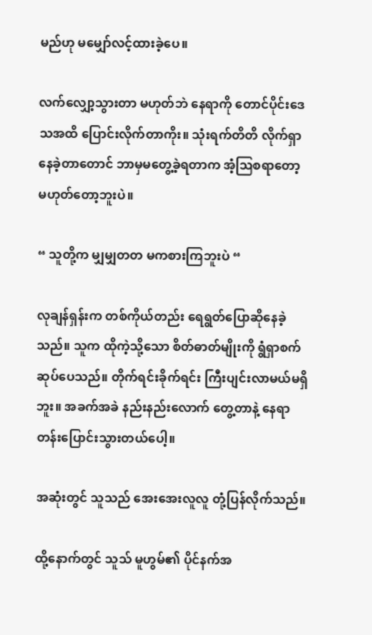မည်ဟု မမျှော်လင့်ထားခဲ့ပေ။

လက်လျှော့သွားတာ မဟုတ်ဘဲ နေရာကို တောင်ပိုင်းဒေသအထိ ပြောင်းလိုက်တာကိုး။ သုံးရက်တိတိ လိုက်ရှာနေခဲ့တာတောင် ဘာမှမတွေ့ခဲ့ရတာက အံ့ဩစရာတော့ မဟုတ်တော့ဘူးပဲ။

“ သူတို့က မျှမျှတတ မကစားကြဘူးပဲ “

လုချန်ရှန်းက တစ်ကိုယ်တည်း ရေရွတ်ပြောဆိုနေခဲ့သည်။ သူက ထိုကဲ့သို့သော စိတ်ဓာတ်မျိုးကို ရွံရှာစက်ဆုပ်ပေသည်။ တိုက်ရင်းခိုက်ရင်း ကြီးပျင်းလာမယ်မရှိဘူး။ အခက်အခဲ နည်းနည်းလောက် တွေ့တာနဲ့ နေရာတန်းပြောင်းသွားတယ်ပေါ့။

အဆုံးတွင် သူသည် အေးအေးလူလူ တုံ့ပြန်လိုက်သည်။

ထို့နောက်တွင် သူသ် မူဟွမ်၏ ပိုင်နက်အ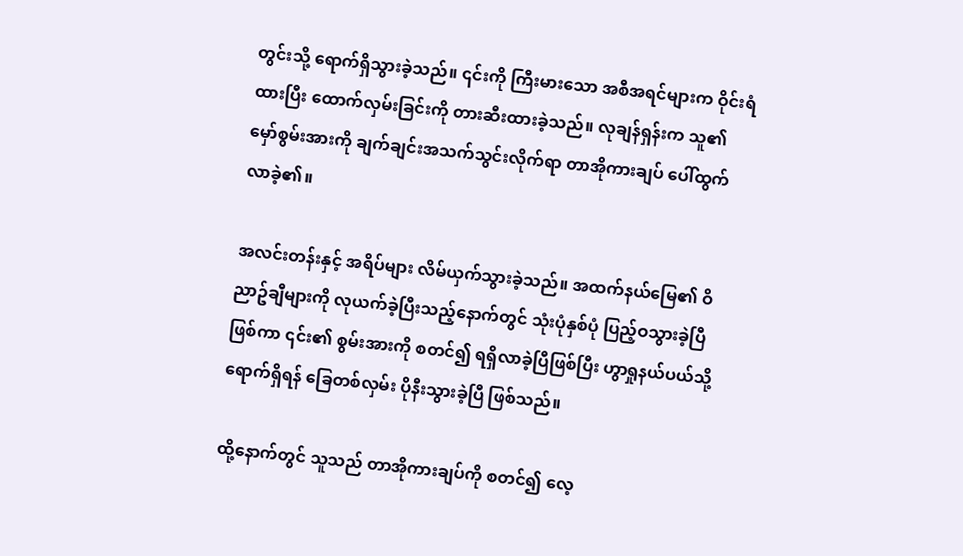တွင်းသို့ ရောက်ရှိသွားခဲ့သည်။ ၎င်းကို ကြီးမားသော အစီအရင်များက ဝိုင်းရံထားပြီး ထောက်လှမ်းခြင်းကို တားဆီးထားခဲ့သည်။ လုချန်ရှန်းက သူ၏ မှော်စွမ်းအားကို ချက်ချင်းအသက်သွင်းလိုက်ရာ တာအိုကားချပ် ပေါ်ထွက်လာခဲ့၏။

အလင်းတန်းနှင့် အရိပ်များ လိမ်ယှက်သွားခဲ့သည်။ အထက်နယ်မြေ၏ ဝိညာဥ်ချီများကို လုယက်ခဲ့ပြီးသည့်နောက်တွင် သုံးပုံနှစ်ပုံ ပြည့်ဝသွားခဲ့ပြီ ဖြစ်ကာ ၎င်း၏ စွမ်းအားကို စတင်၍ ရရှိလာခဲ့ပြီဖြစ်ပြီး ဟွာရှုနယ်ပယ်သို့ ရောက်ရှိရန် ခြေတစ်လှမ်း ပိုနီးသွားခဲ့ပြီ ဖြစ်သည်။

ထို့နောက်တွင် သူသည် တာအိုကားချပ်ကို စတင်၍ လေ့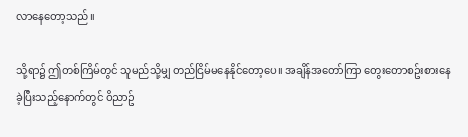လာနေတော့သည်။

သို့ရာ၌ ဤတစ်ကြိမ်တွင် သူမည်သို့မျှ တည်ငြိမ်မနေနိုင်တော့ပေ။ အချိန်အတော်ကြာ တွေးတောစဥ်းစားနေခဲ့ပြီးသည့်နောက်တွင် ဝိညာဥ်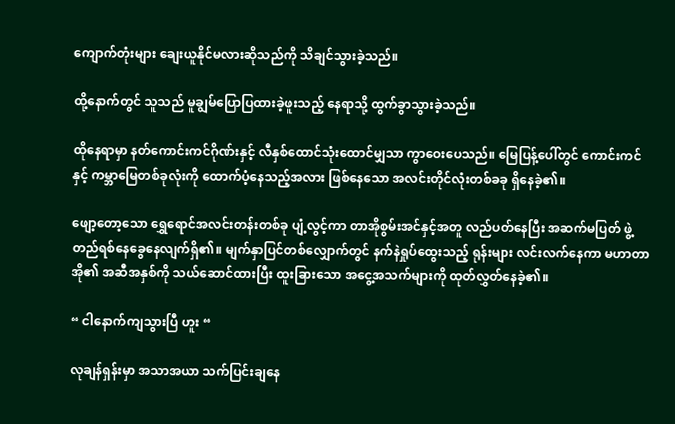ကျောက်တုံးများ ချေးယူနိုင်မလားဆိုသည်ကို သိချင်သွားခဲ့သည်။

ထို့နောက်တွင် သူသည် မူချွမ်ပြောပြထားခဲ့ဖူးသည့် နေရာသို့ ထွက်ခွာသွားခဲ့သည်။

ထိုနေရာမှာ နတ်ကောင်းကင်ဂိုဏ်းနှင့် လီနှစ်ထောင်သုံးထောင်မျှသာ ကွာဝေးပေသည်။ မြေပြန့်ပေါ်တွင် ကောင်းကင်နှင့် ကမ္ဘာမြေတစ်ခုလုံးကို ထောက်ပံ့နေသည့်အလား ဖြစ်နေသော အလင်းတိုင်လုံးတစ်ခခု ရှိနေခဲ့၏။

ဖျော့တော့သော ရွှေရောင်အလင်းတန်းတစ်ခု ပျံ့လွင့်ကာ တာအိုစွမ်းအင်နှင့်အတူ လည်ပတ်နေပြီး အဆက်မပြတ် ဖွဲ့တည်ရစ်နေခွေနေလျက်ရှိ၏။ မျက်နှာပြင်တစ်လျှောက်တွင် နက်နဲရှုပ်ထွေးသည့် ရုန်းများ လင်းလက်နေကာ မဟာတာအို၏ အဆီအနှစ်ကို သယ်ဆောင်ထားပြီး ထူးခြားသော အငွေ့အသက်များကို ထုတ်လွှတ်နေခဲ့၏။

“ ငါနောက်ကျသွားပြီ ဟူး “

လုချန်ရှန်းမှာ အသာအယာ သက်ပြင်းချနေ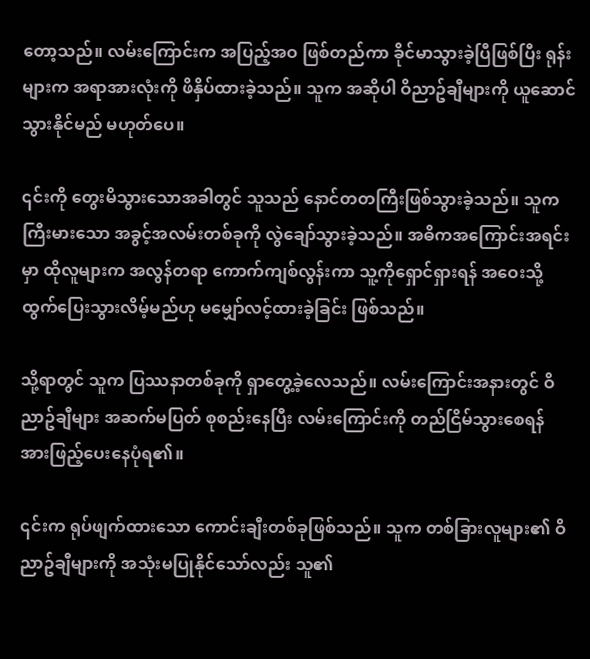တော့သည်။ လမ်းကြောင်းက အပြည့်အဝ ဖြစ်တည်ကာ ခိုင်မာသွားခဲ့ပြီဖြစ်ပြီး ရုန်းများက အရာအားလုံးကို ဖိနှိပ်ထားခဲ့သည်။ သူက အဆိုပါ ဝိညာဥ်ချီများကို ယူဆောင်သွားနိုင်မည် မဟုတ်ပေ။

၎င်းကို တွေးမိသွားသောအခါတွင် သူသည် နောင်တတကြီးဖြစ်သွားခဲ့သည်။ သူက ကြီးမားသော အခွင့်အလမ်းတစ်ခုကို လွဲချော်သွားခဲ့သည်။ အဓိကအကြောင်းအရင်းမှာ ထိုလူများက အလွန်တရာ ကောက်ကျစ်လွန်းကာ သူ့ကိုရှောင်ရှားရန် အဝေးသို့ ထွက်ပြေးသွားလိမ့်မည်ဟု မမျှော်လင့်ထားခဲ့ခြင်း ဖြစ်သည်။

သို့ရာတွင် သူက ပြဿနာတစ်ခုကို ရှာတွေ့ခဲ့လေသည်။ လမ်းကြောင်းအနားတွင် ဝိညာဥ်ချီများ အဆက်မပြတ် စုစည်းနေပြီး လမ်းကြောင်းကို တည်ငြိမ်သွားစေရန် အားဖြည့်ပေးနေပုံရ၏။

၎င်းက ရုပ်ဖျက်ထားသော ကောင်းချီးတစ်ခုဖြစ်သည်။ သူက တစ်ခြားလူများ၏ ဝိညာဥ်ချီများကို အသုံးမပြုနိုင်သော်လည်း သူ၏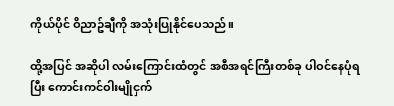ကိုယ်ပိုင် ဝိညာဥ်ချီကို အသုံးပြုနိုင်ပေသည်။

ထို့အပြင် အဆိုပါ လမ်းကြောင်းထံတွင် အစီအရင်ကြီးတစ်ခု ပါဝင်နေပုံရပြီး ကောင်းကင်ဝါးမျိုငှက်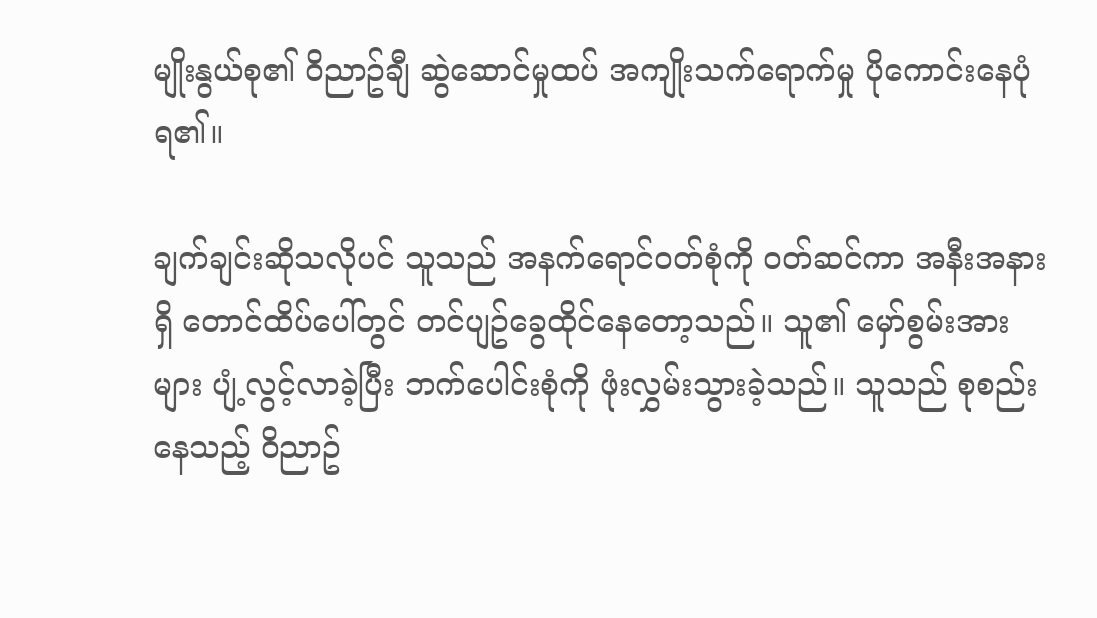မျိုးနွယ်စု၏ ဝိညာဥ်ချီ ဆွဲဆောင်မှုထပ် အကျိုးသက်ရောက်မှု ပိုကောင်းနေပုံရ၏။

ချက်ချင်းဆိုသလိုပင် သူသည် အနက်ရောင်ဝတ်စုံကို ဝတ်ဆင်ကာ အနီးအနားရှိ တောင်ထိပ်ပေါ်တွင် တင်ပျဥ်ခွေထိုင်နေတော့သည်။ သူ၏ မှော်စွမ်းအားများ ပျံ့လွင့်လာခဲ့ပြီး ဘက်ပေါင်းစုံကို ဖုံးလွှမ်းသွားခဲ့သည်။ သူသည် စုစည်းနေသည့် ဝိညာဥ်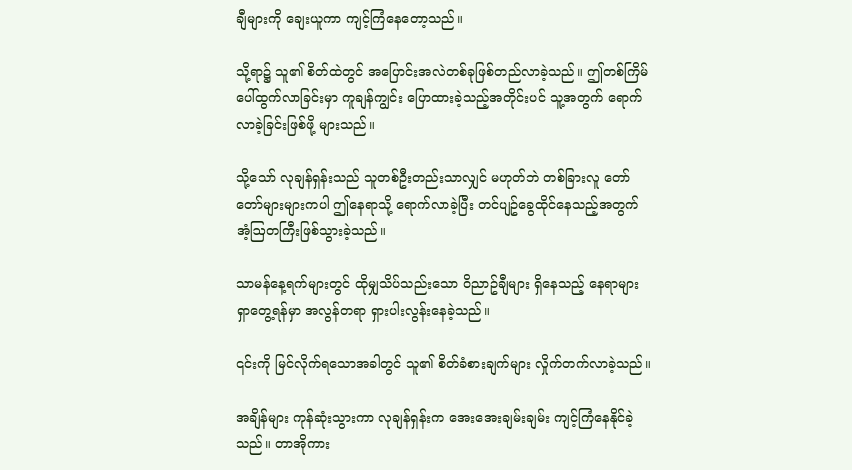ချီများကို ချေးယူကာ ကျင့်ကြံနေတော့သည်။

သို့ရာ၌ သူ၏ စိတ်ထဲတွင် အပြောင်းအလဲတစ်ခုဖြစ်တည်လာခဲ့သည်။ ဤတစ်ကြိမ် ပေါ်ထွက်လာခြင်းမှာ ကူချန်ကျွင်း ပြောထားခဲ့သည့်အတိုင်းပင် သူ့အတွက် ရောက်လာခဲ့ခြင်းဖြစ်ဖို့ များသည်။

သို့သော် လုချန်ရှန်းသည် သူတစ်ဦးတည်းသာလျှင် မဟုတ်ဘဲ တစ်ခြားလူ တော်တော်များများကပါ ဤနေရာသို့ ရောက်လာခဲ့ပြီး တင်ပျဥ်ခွေထိုင်နေသည့်အတွက် အံ့ဩတကြီးဖြစ်သွားခဲ့သည်။

သာမန်နေ့ရက်များတွင် ထိုမျှသိပ်သည်းသော ဝိညာဥ်ချီများ ရှိနေသည့် နေရာများ ရှာတွေ့ရန်မှာ အလွန်တရာ ရှားပါးလွန်းနေခဲ့သည်။

၎င်းကို မြင်လိုက်ရသောအခါတွင် သူ၏ စိတ်ခံစားချက်များ လှိုက်တက်လာခဲ့သည်။

အချိန်များ ကုန်ဆုံးသွားကာ လုချန်ရှန်းက အေးအေးချမ်းချမ်း ကျင့်ကြံနေနိုင်ခဲ့သည်။ တာအိုကား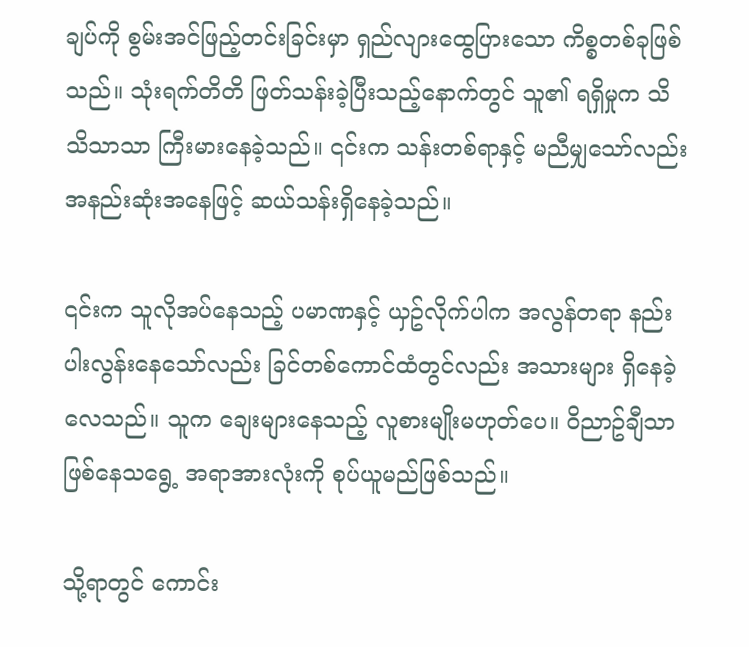ချပ်ကို စွမ်းအင်ဖြည့်တင်းခြင်းမှာ ရှည်လျားထွေပြားသော ကိစ္စတစ်ခုဖြစ်သည်။ သုံးရက်တိတိ ဖြတ်သန်းခဲ့ပြီးသည့်နောက်တွင် သူ၏ ရရှိမှုက သိသိသာသာ ကြီးမားနေခဲ့သည်။ ၎င်းက သန်းတစ်ရာနှင့် မညီမျှသော်လည်း အနည်းဆုံးအနေဖြင့် ဆယ်သန်းရှိနေခဲ့သည်။

၎င်းက သူလိုအပ်နေသည့် ပမာဏနှင့် ယှဥ်လိုက်ပါက အလွန်တရာ နည်းပါးလွန်းနေသော်လည်း ခြင်တစ်ကောင်ထံတွင်လည်း အသားများ ရှိနေခဲ့လေသည်။ သူက ချေးများနေသည့် လူစားမျိုးမဟုတ်ပေ။ ဝိညာဥ်ချီသာ ဖြစ်နေသရွေ့ အရာအားလုံးကို စုပ်ယူမည်ဖြစ်သည်။

သို့ရာတွင် ကောင်း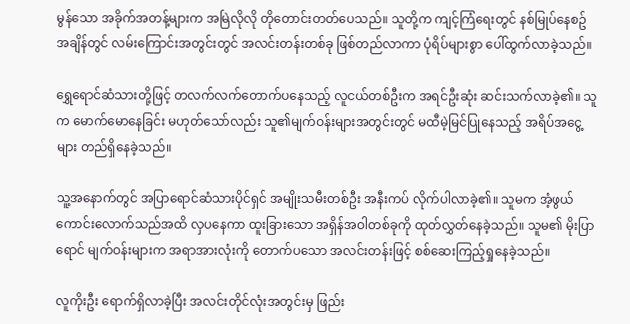မွန်သော အခိုက်အတန့်များက အမြဲလိုလို တိုတောင်းတတ်ပေသည်။ သူတို့က ကျင့်ကြံရေးတွင် နစ်မြုပ်နေစဥ် အချိန်တွင် လမ်းကြောင်းအတွင်းတွင် အလင်းတန်းတစ်ခု ဖြစ်တည်လာကာ ပုံရိပ်များစွာ ပေါ်ထွက်လာခဲ့သည်။

ရွှေရောင်ဆံသားတို့ဖြင့် တလက်လက်တောက်ပနေသည့် လူငယ်တစ်ဦးက အရင်ဦးဆုံး ဆင်းသက်လာခဲ့၏။ သူက မောက်မောနေခြင်း မဟုတ်သော်လည်း သူ၏မျက်ဝန်းများအတွင်းတွင် မထီမဲ့မြင်ပြုနေသည့် အရိပ်အငွေ့များ တည်ရှိနေခဲ့သည်။

သူ့အနောက်တွင် အပြာရောင်ဆံသားပိုင်ရှင် အမျိုးသမီးတစ်ဦး အနီးကပ် လိုက်ပါလာခဲ့၏။ သူမက အံ့ဖွယ်ကောင်းလောက်သည်အထိ လှပနေကာ ထူးခြားသော အရှိန်အဝါတစ်ခုကို ထုတ်လွှတ်နေခဲ့သည်။ သူမ၏ မိုးပြာရောင် မျက်ဝန်းများက အရာအားလုံးကို တောက်ပသော အလင်းတန်းဖြင့် စစ်ဆေးကြည့်ရှုနေခဲ့သည်။

လူကိုးဦး ရောက်ရှိလာခဲ့ပြီး အလင်းတိုင်လုံးအတွင်းမှ ဖြည်း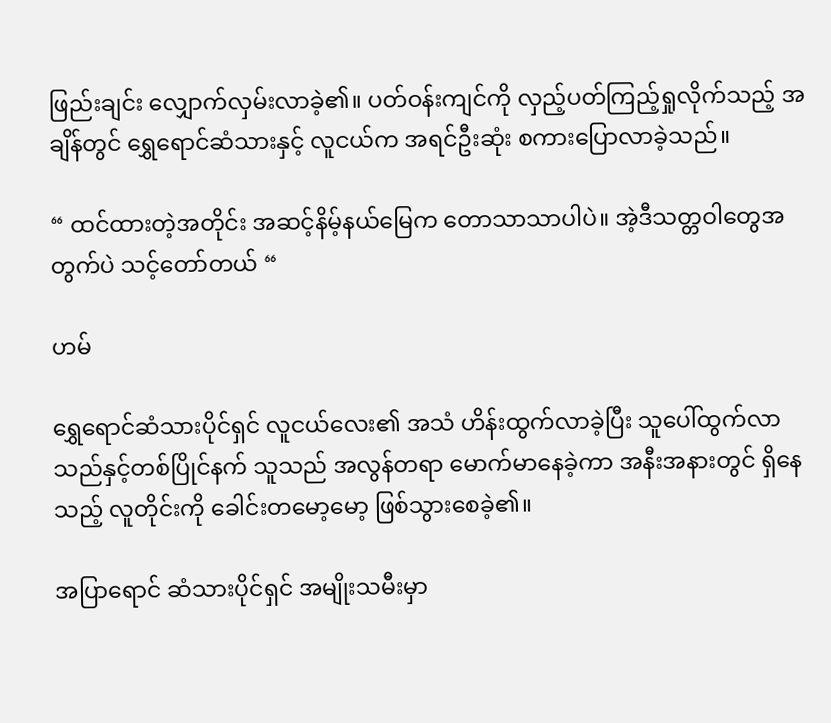ဖြည်းချင်း လျှောက်လှမ်းလာခဲ့၏။ ပတ်ဝန်းကျင်ကို လှည့်ပတ်ကြည့်ရှုလိုက်သည့် အချိန်တွင် ရွှေရောင်ဆံသားနှင့် လူငယ်က အရင်ဦးဆုံး စကားပြောလာခဲ့သည်။

“ ထင်ထားတဲ့အတိုင်း အဆင့်နိမ့်နယ်မြေက တောသာသာပါပဲ။ အဲ့ဒီသတ္တဝါတွေအတွက်ပဲ သင့်တော်တယ် “

ဟမ်

ရွှေရောင်ဆံသားပိုင်ရှင် လူငယ်လေး၏ အသံ ဟိန်းထွက်လာခဲ့ပြီး သူပေါ်ထွက်လာသည်နှင့်တစ်ပြိုင်နက် သူသည် အလွန်တရာ မောက်မာနေခဲ့ကာ အနီးအနားတွင် ရှိနေသည့် လူတိုင်းကို ခေါင်းတမော့မော့ ဖြစ်သွားစေခဲ့၏။

အပြာရောင် ဆံသားပိုင်ရှင် အမျိုးသမီးမှာ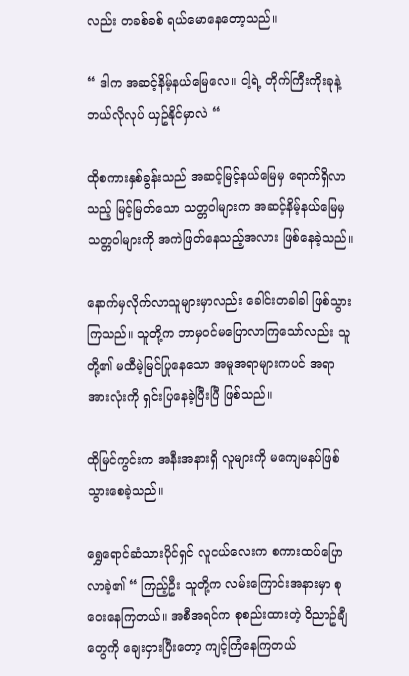လည်း တခစ်ခစ် ရယ်မောနေတော့သည်။

“ ဒါက အဆင့်နိမ့်နယ်မြေလေ။ ငါ့ရဲ့ တိုက်ကြီးကိုးခုနဲ့ ဘယ်လိုလုပ် ယှဥ်နိုင်မှာလဲ “

ထိုစကားနှစ်ခွန်းသည် အဆင့်မြင့်နယ်မြေမှ ရောက်ရှိလာသည့် မြင့်မြတ်သော သတ္တဝါများက အဆင့်နိမ့်နယ်မြေမှ သတ္တဝါများကို အကဲဖြတ်နေသည့်အလား ဖြစ်နေခဲ့သည်။

နောက်မှလိုက်လာသူများမှာလည်း ခေါင်းတခါခါ ဖြစ်သွားကြသည်။ သူတို့က ဘာမှဝင်မပြောလာကြသော်လည်း သူတို့၏ မထီမဲ့မြင်ပြုနေသော အမူအရာများကပင် အရာအားလုံးကို ရှင်းပြနေခဲ့ပြီးပြီ ဖြစ်သည်။

ထိုမြင်ကွင်းက အနီးအနားရှိ လူများကို မကျေမနပ်ဖြစ်သွားစေခဲ့သည်။

ရွှေရောင်ဆံသားပိုင်ရှင် လူငယ်လေးက စကားထပ်ပြောလာခဲ့၏ “ ကြည့်ဦး သူတို့က လမ်းကြောင်းအနားမှာ စုဝေးနေကြတယ်။ အစီအရင်က စုစည်းထားတဲ့ ဝိညာဥ်ချီတွေကို ချေးငှားပြီးတော့ ကျင့်ကြံနေကြတယ်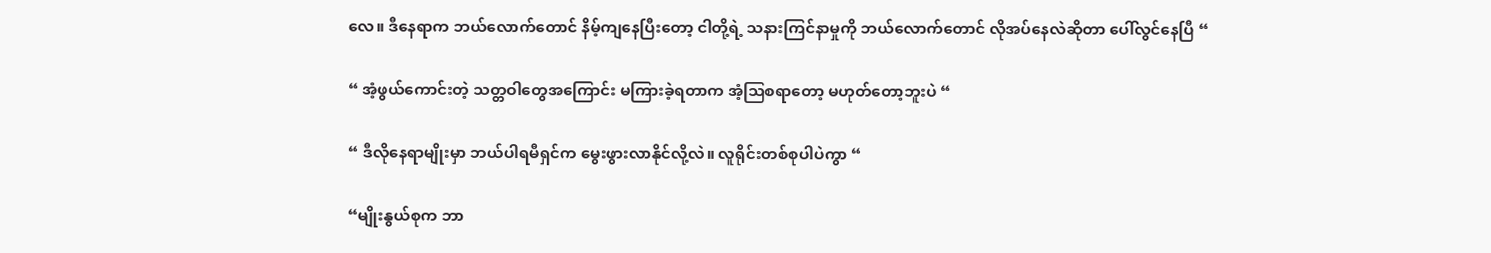လေ။ ဒီနေရာက ဘယ်လောက်တောင် နိမ့်ကျနေပြီးတော့ ငါတို့ရဲ့ သနားကြင်နာမှုကို ဘယ်လောက်တောင် လိုအပ်နေလဲဆိုတာ ပေါ်လွင်နေပြီ “

“ အံ့ဖွယ်ကောင်းတဲ့ သတ္တဝါတွေအကြောင်း မကြားခဲ့ရတာက အံ့ဩစရာတော့ မဟုတ်တော့ဘူးပဲ “

“ ဒီလိုနေရာမျိုးမှာ ဘယ်ပါရမီရှင်က မွေးဖွားလာနိုင်လို့လဲ။ လူရိုင်းတစ်စုပါပဲကွာ “

“မျိုးနွယ်စုက ဘာ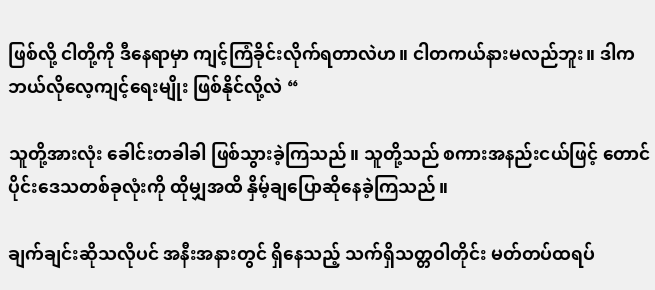ဖြစ်လို့ ငါတို့ကို ဒီနေရာမှာ ကျင့်ကြံခိုင်းလိုက်ရတာလဲဟ။ ငါတကယ်နားမလည်ဘူး။ ဒါက ဘယ်လိုလေ့ကျင့်ရေးမျိုး ဖြစ်နိုင်လို့လဲ “

သူတို့အားလုံး ခေါင်းတခါခါ ဖြစ်သွားခဲ့ကြသည်။ သူတို့သည် စကားအနည်းငယ်ဖြင့် တောင်ပိုင်းဒေသတစ်ခုလုံးကို ထိုမျှအထိ နှိမ့်ချပြောဆိုနေခဲ့ကြသည်။

ချက်ချင်းဆိုသလိုပင် အနီးအနားတွင် ရှိနေသည့် သက်ရှိသတ္တဝါတိုင်း မတ်တပ်ထရပ်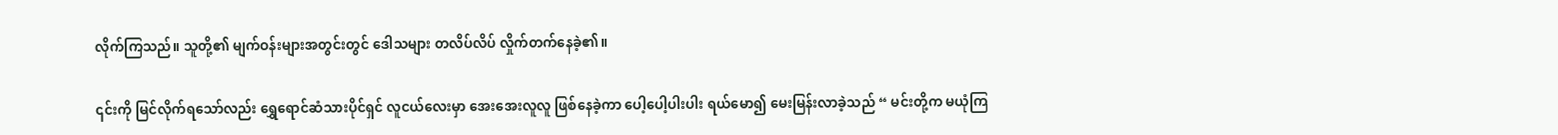လိုက်ကြသည်။ သူတို့၏ မျက်ဝန်းများအတွင်းတွင် ဒေါသများ တလိပ်လိပ် လှိုက်တက်နေခဲ့၏။

၎င်းကို မြင်လိုက်ရသော်လည်း ရွှေရောင်ဆံသားပိုင်ရှင် လူငယ်လေးမှာ အေးအေးလူလူ ဖြစ်နေခဲ့ကာ ပေါ့ပေါ့ပါးပါး ရယ်မော၍ မေးမြန်းလာခဲ့သည် “ မင်းတို့က မယုံကြ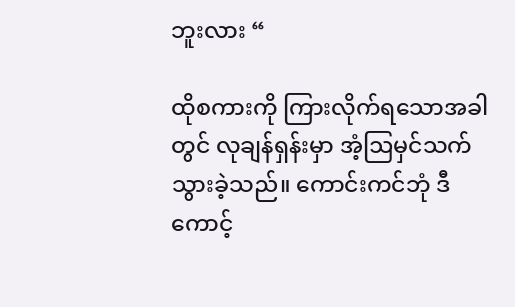ဘူးလား “

ထိုစကားကို ကြားလိုက်ရသောအခါတွင် လုချန်ရှန်းမှာ အံ့ဩမှင်သက်သွားခဲ့သည်။ ကောင်းကင်ဘုံ ဒီကောင့်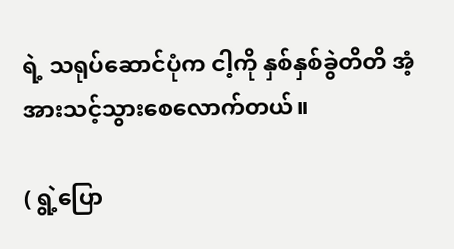ရဲ့ သရုပ်ဆောင်ပုံက ငါ့ကို နှစ်နှစ်ခွဲတိတိ အံ့အားသင့်သွားစေလောက်တယ်။

( ရွဲ့ပြော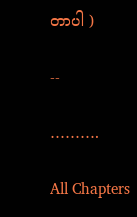တာပါ )

--

……….

All Chapters